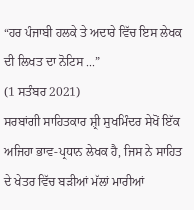“ਹਰ ਪੰਜਾਬੀ ਹਲਕੇ ਤੇ ਅਦਾਰੇ ਵਿੱਚ ਇਸ ਲੇਖਕ ਦੀ ਲਿਖਤ ਦਾ ਨੋਟਿਸ ...”
(1 ਸਤੰਬਰ 2021)
ਸਰਬਾਂਗੀ ਸਾਹਿਤਕਾਰ ਸ਼੍ਰੀ ਸੁਖਮਿੰਦਰ ਸੇਖੋਂ ਇੱਕ ਅਜਿਹਾ ਭਾਵ-ਪ੍ਰਧਾਨ ਲੇਖਕ ਹੈ, ਜਿਸ ਨੇ ਸਾਹਿਤ ਦੇ ਖੇਤਰ ਵਿੱਚ ਬੜੀਆਂ ਮੱਲਾਂ ਮਾਰੀਆਂ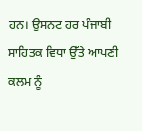ਹਨ। ਉਸਨਟ ਹਰ ਪੰਜਾਬੀ ਸਾਹਿਤਕ ਵਿਧਾ ਉੱਤੇ ਆਪਣੀ ਕਲਮ ਨੂੰ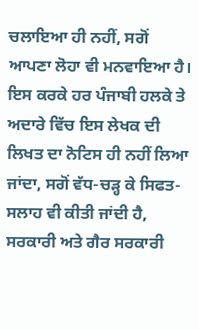ਚਲਾਇਆ ਹੀ ਨਹੀਂ, ਸਗੋਂ ਆਪਣਾ ਲੋਹਾ ਵੀ ਮਨਵਾਇਆ ਹੈ। ਇਸ ਕਰਕੇ ਹਰ ਪੰਜਾਬੀ ਹਲਕੇ ਤੇ ਅਦਾਰੇ ਵਿੱਚ ਇਸ ਲੇਖਕ ਦੀ ਲਿਖਤ ਦਾ ਨੋਟਿਸ ਹੀ ਨਹੀਂ ਲਿਆ ਜਾਂਦਾ, ਸਗੋਂ ਵੱਧ-ਚੜ੍ਹ ਕੇ ਸਿਫਤ-ਸਲਾਹ ਵੀ ਕੀਤੀ ਜਾਂਦੀ ਹੈ, ਸਰਕਾਰੀ ਅਤੇ ਗੈਰ ਸਰਕਾਰੀ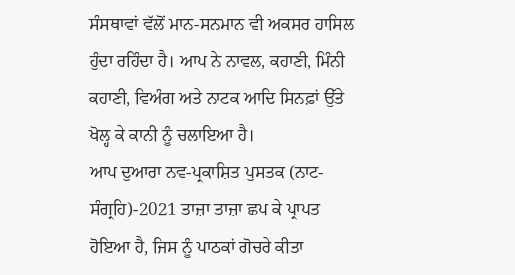ਸੰਸਥਾਵਾਂ ਵੱਲੋਂ ਮਾਨ-ਸਨਮਾਨ ਵੀ ਅਕਸਰ ਹਾਸਿਲ ਹੁੰਦਾ ਰਹਿੰਦਾ ਹੈ। ਆਪ ਨੇ ਨਾਵਲ, ਕਹਾਣੀ, ਮਿੰਨੀ ਕਹਾਣੀ, ਵਿਅੰਗ ਅਤੇ ਨਾਟਕ ਆਦਿ ਸਿਨਫ਼ਾਂ ਉੱਤੇ ਖੋਲ੍ਹ ਕੇ ਕਾਨੀ ਨੂੰ ਚਲਾਇਆ ਹੈ।
ਆਪ ਦੁਆਰਾ ਨਵ-ਪ੍ਰਕਾਸ਼ਿਤ ਪੁਸਤਕ (ਨਾਟ-ਸੰਗ੍ਰਹਿ)-2021 ਤਾਜ਼ਾ ਤਾਜ਼ਾ ਛਪ ਕੇ ਪ੍ਰਾਪਤ ਹੋਇਆ ਹੈ, ਜਿਸ ਨੂੰ ਪਾਠਕਾਂ ਗੋਚਰੇ ਕੀਤਾ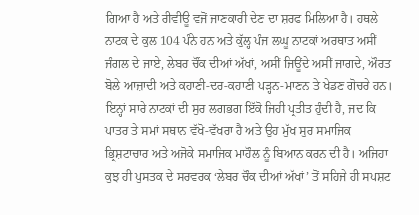ਗਿਆ ਹੈ ਅਤੇ ਰੀਵੀਊ ਵਜੋਂ ਜਾਣਕਾਰੀ ਦੇਣ ਦਾ ਸ਼ਰਫ ਮਿਲਿਆ ਹੈ। ਹਥਲੇ ਨਾਟਕ ਦੇ ਕੁਲ 104 ਪੰਨੇ ਹਨ ਅਤੇ ਕੁੱਲ੍ਹ ਪੰਜ ਲਘੂ ਨਾਟਕਾਂ ਅਰਥਾਤ ਅਸੀਂ ਜੰਗਲ ਦੇ ਜਾਏ, ਲੇਬਰ ਚੌਂਕ ਦੀਆਂ ਅੱਖਾਂ, ਅਸੀਂ ਜਿਊਂਦੇ ਅਸੀਂ ਜਾਗਦੇ, ਔਰਤ ਬੋਲੇ ਆਜ਼ਾਦੀ ਅਤੇ ਕਹਾਣੀ-ਦਰ-ਕਹਾਣੀ ਪੜ੍ਹਨ-ਮਾਣਨ ਤੇ ਖੇਡਣ ਗੋਚਰੇ ਹਨ। ਇਨ੍ਹਾਂ ਸਾਰੇ ਨਾਟਕਾਂ ਦੀ ਸੁਰ ਲਗਭਗ ਇੱਕੋ ਜਿਹੀ ਪ੍ਰਤੀਤ ਹੁੰਦੀ ਹੈ, ਜਦ ਕਿ ਪਾਤਰ ਤੇ ਸਮਾਂ ਸਥਾਨ ਵੱਖੋ-ਵੱਖਰਾ ਹੈ ਅਤੇ ਉਹ ਮੁੱਖ ਸੁਰ ਸਮਾਜਿਕ ਭ੍ਰਿਸ਼ਟਾਚਾਰ ਅਤੇ ਅਜੋਕੇ ਸਮਾਜਿਕ ਮਾਹੌਲ ਨੂੰ ਬਿਆਨ ਕਰਨ ਦੀ ਹੈ। ਅਜਿਹਾ ਕੁਝ ਹੀ ਪੁਸਤਕ ਦੇ ਸਰਵਰਕ ‘ਲੇਬਰ ਚੌਕ ਦੀਆਂ ਅੱਖਾਂ’ ਤੋਂ ਸਹਿਜੇ ਹੀ ਸਪਸ਼ਟ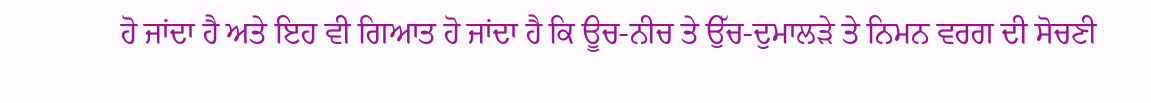ਹੋ ਜਾਂਦਾ ਹੈ ਅਤੇ ਇਹ ਵੀ ਗਿਆਤ ਹੋ ਜਾਂਦਾ ਹੈ ਕਿ ਊਚ-ਨੀਚ ਤੇ ਉੱਚ-ਦੁਮਾਲੜੇ ਤੇ ਨਿਮਨ ਵਰਗ ਦੀ ਸੋਚਣੀ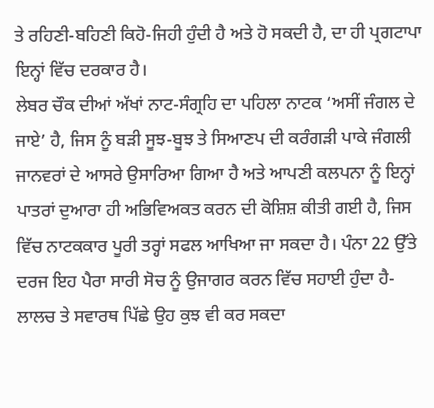ਤੇ ਰਹਿਣੀ-ਬਹਿਣੀ ਕਿਹੋ-ਜਿਹੀ ਹੁੰਦੀ ਹੈ ਅਤੇ ਹੋ ਸਕਦੀ ਹੈ, ਦਾ ਹੀ ਪ੍ਰਗਟਾਪਾ ਇਨ੍ਹਾਂ ਵਿੱਚ ਦਰਕਾਰ ਹੈ।
ਲੇਬਰ ਚੌਕ ਦੀਆਂ ਅੱਖਾਂ ਨਾਟ-ਸੰਗ੍ਰਹਿ ਦਾ ਪਹਿਲਾ ਨਾਟਕ ‘ਅਸੀਂ ਜੰਗਲ ਦੇ ਜਾਏ’ ਹੈ, ਜਿਸ ਨੂੰ ਬੜੀ ਸੂਝ-ਬੂਝ ਤੇ ਸਿਆਣਪ ਦੀ ਕਰੰਗੜੀ ਪਾਕੇ ਜੰਗਲੀ ਜਾਨਵਰਾਂ ਦੇ ਆਸਰੇ ਉਸਾਰਿਆ ਗਿਆ ਹੈ ਅਤੇ ਆਪਣੀ ਕਲਪਨਾ ਨੂੰ ਇਨ੍ਹਾਂ ਪਾਤਰਾਂ ਦੁਆਰਾ ਹੀ ਅਭਿਵਿਅਕਤ ਕਰਨ ਦੀ ਕੋਸ਼ਿਸ਼ ਕੀਤੀ ਗਈ ਹੈ, ਜਿਸ ਵਿੱਚ ਨਾਟਕਕਾਰ ਪੂਰੀ ਤਰ੍ਹਾਂ ਸਫਲ ਆਖਿਆ ਜਾ ਸਕਦਾ ਹੈ। ਪੰਨਾ 22 ਉੱਤੇ ਦਰਜ ਇਹ ਪੈਰਾ ਸਾਰੀ ਸੋਚ ਨੂੰ ਉਜਾਗਰ ਕਰਨ ਵਿੱਚ ਸਹਾਈ ਹੁੰਦਾ ਹੈ- ਲਾਲਚ ਤੇ ਸਵਾਰਥ ਪਿੱਛੇ ਉਹ ਕੁਝ ਵੀ ਕਰ ਸਕਦਾ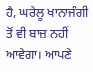ਹੈ, ਘਰੇਲੂ ਖਾਨਾਜੰਗੀ ਤੋਂ ਵੀ ਬਾਜ਼ ਨਹੀਂ ਆਵੇਗਾ। ਆਪਣੇ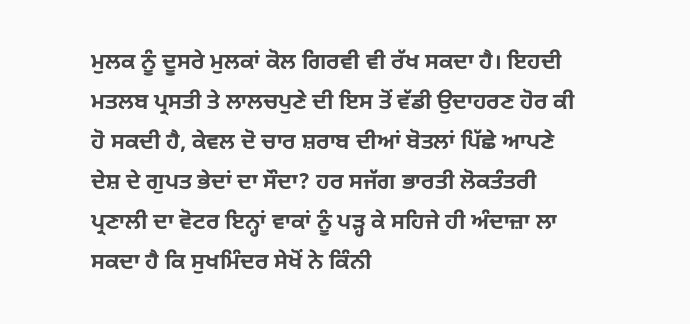ਮੁਲਕ ਨੂੰ ਦੂਸਰੇ ਮੁਲਕਾਂ ਕੋਲ ਗਿਰਵੀ ਵੀ ਰੱਖ ਸਕਦਾ ਹੈ। ਇਹਦੀ ਮਤਲਬ ਪ੍ਰਸਤੀ ਤੇ ਲਾਲਚਪੁਣੇ ਦੀ ਇਸ ਤੋਂ ਵੱਡੀ ਉਦਾਹਰਣ ਹੋਰ ਕੀ ਹੋ ਸਕਦੀ ਹੈ, ਕੇਵਲ ਦੋ ਚਾਰ ਸ਼ਰਾਬ ਦੀਆਂ ਬੋਤਲਾਂ ਪਿੱਛੇ ਆਪਣੇ ਦੇਸ਼ ਦੇ ਗੁਪਤ ਭੇਦਾਂ ਦਾ ਸੌਦਾ? ਹਰ ਸਜੱਗ ਭਾਰਤੀ ਲੋਕਤੰਤਰੀ ਪ੍ਰਣਾਲੀ ਦਾ ਵੋਟਰ ਇਨ੍ਹਾਂ ਵਾਕਾਂ ਨੂੰ ਪੜ੍ਹ ਕੇ ਸਹਿਜੇ ਹੀ ਅੰਦਾਜ਼ਾ ਲਾ ਸਕਦਾ ਹੈ ਕਿ ਸੁਖਮਿੰਦਰ ਸੇਖੋਂ ਨੇ ਕਿੰਨੀ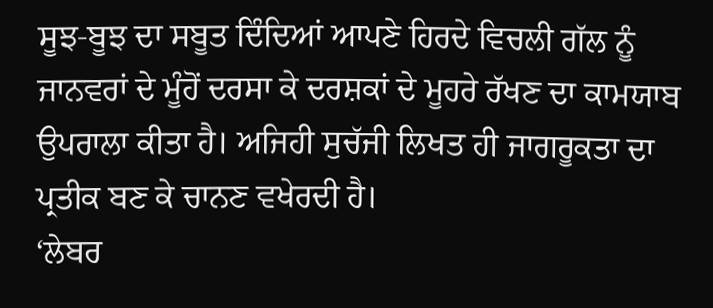ਸੂਝ-ਬੂਝ ਦਾ ਸਬੂਤ ਦਿੰਦਿਆਂ ਆਪਣੇ ਹਿਰਦੇ ਵਿਚਲੀ ਗੱਲ ਨੂੰ ਜਾਨਵਰਾਂ ਦੇ ਮੂੰਹੋਂ ਦਰਸਾ ਕੇ ਦਰਸ਼ਕਾਂ ਦੇ ਮੂਹਰੇ ਰੱਖਣ ਦਾ ਕਾਮਯਾਬ ਉਪਰਾਲਾ ਕੀਤਾ ਹੈ। ਅਜਿਹੀ ਸੁਚੱਜੀ ਲਿਖਤ ਹੀ ਜਾਗਰੂਕਤਾ ਦਾ ਪ੍ਰਤੀਕ ਬਣ ਕੇ ਚਾਨਣ ਵਖੇਰਦੀ ਹੈ।
‘ਲੇਬਰ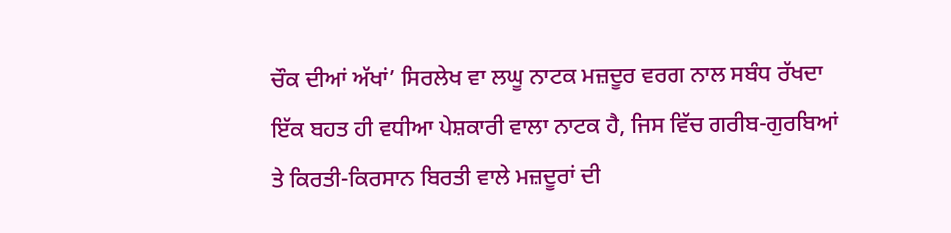ਚੌਕ ਦੀਆਂ ਅੱਖਾਂ’ ਸਿਰਲੇਖ ਵਾ ਲਘੂ ਨਾਟਕ ਮਜ਼ਦੂਰ ਵਰਗ ਨਾਲ ਸਬੰਧ ਰੱਖਦਾ ਇੱਕ ਬਹਤ ਹੀ ਵਧੀਆ ਪੇਸ਼ਕਾਰੀ ਵਾਲਾ ਨਾਟਕ ਹੈ, ਜਿਸ ਵਿੱਚ ਗਰੀਬ-ਗੁਰਬਿਆਂ ਤੇ ਕਿਰਤੀ-ਕਿਰਸਾਨ ਬਿਰਤੀ ਵਾਲੇ ਮਜ਼ਦੂਰਾਂ ਦੀ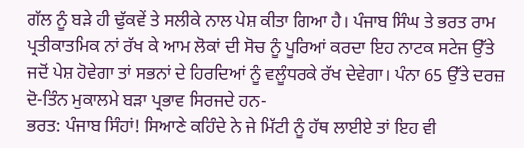ਗੱਲ ਨੂੰ ਬੜੇ ਹੀ ਢੁੱਕਵੇਂ ਤੇ ਸਲੀਕੇ ਨਾਲ ਪੇਸ਼ ਕੀਤਾ ਗਿਆ ਹੈ। ਪੰਜਾਬ ਸਿੰਘ ਤੇ ਭਰਤ ਰਾਮ ਪ੍ਰਤੀਕਾਤਮਿਕ ਨਾਂ ਰੱਖ ਕੇ ਆਮ ਲੋਕਾਂ ਦੀ ਸੋਚ ਨੂੰ ਪੂਰਿਆਂ ਕਰਦਾ ਇਹ ਨਾਟਕ ਸਟੇਜ ਉੱਤੇ ਜਦੋਂ ਪੇਸ਼ ਹੋਵੇਗਾ ਤਾਂ ਸਭਨਾਂ ਦੇ ਹਿਰਦਿਆਂ ਨੂੰ ਵਲੂੰਧਰਕੇ ਰੱਖ ਦੇਵੇਗਾ। ਪੰਨਾ 65 ਉੱਤੇ ਦਰਜ਼ ਦੋ-ਤਿੰਨ ਮੁਕਾਲਮੇ ਬੜਾ ਪ੍ਰਭਾਵ ਸਿਰਜਦੇ ਹਨ-
ਭਰਤ: ਪੰਜਾਬ ਸਿੰਹਾਂ! ਸਿਆਣੇ ਕਹਿੰਦੇ ਨੇ ਜੇ ਮਿੱਟੀ ਨੂੰ ਹੱਥ ਲਾਈਏ ਤਾਂ ਇਹ ਵੀ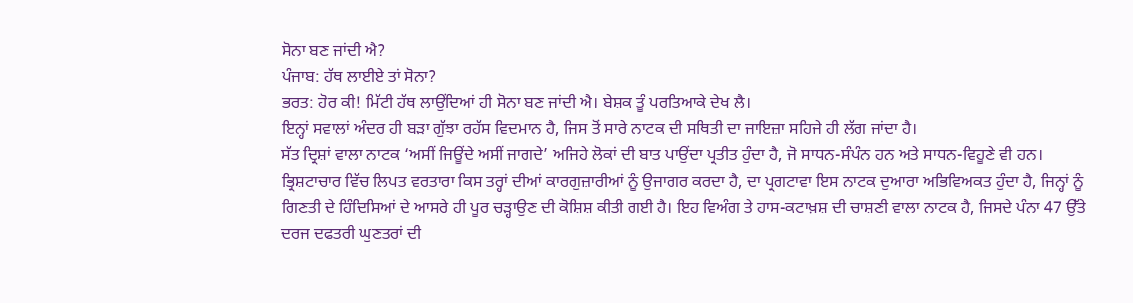ਸੋਨਾ ਬਣ ਜਾਂਦੀ ਐ?
ਪੰਜਾਬ: ਹੱਥ ਲਾਈਏ ਤਾਂ ਸੋਨਾ?
ਭਰਤ: ਹੋਰ ਕੀ! ਮਿੱਟੀ ਹੱਥ ਲਾਉਂਦਿਆਂ ਹੀ ਸੋਨਾ ਬਣ ਜਾਂਦੀ ਐ। ਬੇਸ਼ਕ ਤੂੰ ਪਰਤਿਆਕੇ ਦੇਖ ਲੈ।
ਇਨ੍ਹਾਂ ਸਵਾਲਾਂ ਅੰਦਰ ਹੀ ਬੜਾ ਗੁੱਝਾ ਰਹੱਸ ਵਿਦਮਾਨ ਹੈ, ਜਿਸ ਤੋਂ ਸਾਰੇ ਨਾਟਕ ਦੀ ਸਥਿਤੀ ਦਾ ਜਾਇਜ਼ਾ ਸਹਿਜੇ ਹੀ ਲੱਗ ਜਾਂਦਾ ਹੈ।
ਸੱਤ ਦ੍ਰਿਸ਼ਾਂ ਵਾਲਾ ਨਾਟਕ ‘ਅਸੀਂ ਜਿਊਂਦੇ ਅਸੀਂ ਜਾਗਦੇ’ ਅਜਿਹੇ ਲੋਕਾਂ ਦੀ ਬਾਤ ਪਾਉਂਦਾ ਪ੍ਰਤੀਤ ਹੁੰਦਾ ਹੈ, ਜੋ ਸਾਧਨ-ਸੰਪੰਨ ਹਨ ਅਤੇ ਸਾਧਨ-ਵਿਹੂਣੇ ਵੀ ਹਨ। ਭ੍ਰਿਸ਼ਟਾਚਾਰ ਵਿੱਚ ਲਿਪਤ ਵਰਤਾਰਾ ਕਿਸ ਤਰ੍ਹਾਂ ਦੀਆਂ ਕਾਰਗੁਜ਼ਾਰੀਆਂ ਨੂੰ ਉਜਾਗਰ ਕਰਦਾ ਹੈ, ਦਾ ਪ੍ਰਗਟਾਵਾ ਇਸ ਨਾਟਕ ਦੁਆਰਾ ਅਭਿਵਿਅਕਤ ਹੁੰਦਾ ਹੈ, ਜਿਨ੍ਹਾਂ ਨੂੰ ਗਿਣਤੀ ਦੇ ਹਿੰਦਿਸਿਆਂ ਦੇ ਆਸਰੇ ਹੀ ਪੂਰ ਚੜ੍ਹਾਉਣ ਦੀ ਕੋਸ਼ਿਸ਼ ਕੀਤੀ ਗਈ ਹੈ। ਇਹ ਵਿਅੰਗ ਤੇ ਹਾਸ-ਕਟਾਖ਼ਸ਼ ਦੀ ਚਾਸ਼ਣੀ ਵਾਲਾ ਨਾਟਕ ਹੈ, ਜਿਸਦੇ ਪੰਨਾ 47 ਉੱਤੇ ਦਰਜ ਦਫਤਰੀ ਘੁਣਤਰਾਂ ਦੀ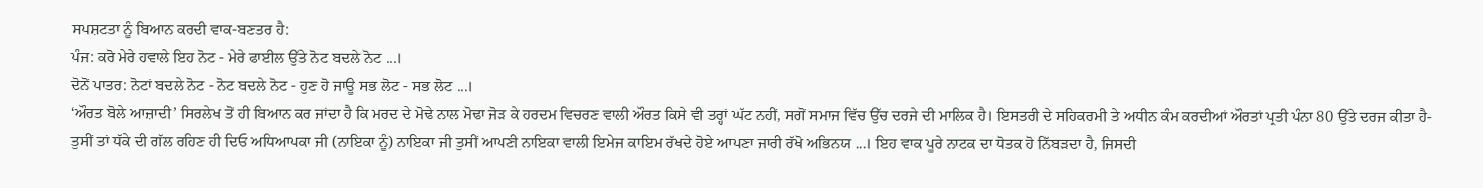ਸਪਸ਼ਟਤਾ ਨੂੰ ਬਿਆਨ ਕਰਦੀ ਵਾਕ-ਬਣਤਰ ਹੈ:
ਪੰਜ: ਕਰੋ ਮੇਰੇ ਹਵਾਲੇ ਇਹ ਨੋਟ - ਮੇਰੇ ਫਾਈਲ ਉੱਤੇ ਨੋਟ ਬਦਲੇ ਨੋਟ ...।
ਦੋਨੋਂ ਪਾਤਰ: ਨੋਟਾਂ ਬਦਲੇ ਨੋਟ - ਨੋਟ ਬਦਲੇ ਨੋਟ - ਹੁਣ ਹੋ ਜਾਊ ਸਭ ਲੋਟ - ਸਭ ਲੋਟ ...।
‘ਔਰਤ ਬੋਲੇ ਆਜ਼ਾਦੀ’ ਸਿਰਲੇਖ ਤੋਂ ਹੀ ਬਿਆਨ ਕਰ ਜਾਂਦਾ ਹੈ ਕਿ ਮਰਦ ਦੇ ਮੋਢੇ ਨਾਲ ਮੋਢਾ ਜੋੜ ਕੇ ਹਰਦਮ ਵਿਚਰਣ ਵਾਲੀ ਔਰਤ ਕਿਸੇ ਵੀ ਤਰ੍ਹਾਂ ਘੱਟ ਨਹੀਂ, ਸਗੋਂ ਸਮਾਜ ਵਿੱਚ ਉੱਚ ਦਰਜੇ ਦੀ ਮਾਲਿਕ ਹੈ। ਇਸਤਰੀ ਦੇ ਸਹਿਕਰਮੀ ਤੇ ਅਧੀਨ ਕੰਮ ਕਰਦੀਆਂ ਔਰਤਾਂ ਪ੍ਰਤੀ ਪੰਨਾ 80 ਉੱਤੇ ਦਰਜ ਕੀਤਾ ਹੈ- ਤੁਸੀਂ ਤਾਂ ਧੱਕੇ ਦੀ ਗੱਲ ਰਹਿਣ ਹੀ ਦਿਓ ਅਧਿਆਪਕਾ ਜੀ (ਨਾਇਕਾ ਨੂੰ) ਨਾਇਕਾ ਜੀ ਤੁਸੀਂ ਆਪਣੀ ਨਾਇਕਾ ਵਾਲੀ ਇਮੇਜ ਕਾਇਮ ਰੱਖਦੇ ਹੋਏ ਆਪਣਾ ਜਾਰੀ ਰੱਖੋ ਅਭਿਨਯ ...। ਇਹ ਵਾਕ ਪੂਰੇ ਨਾਟਕ ਦਾ ਧੋਤਕ ਹੋ ਨਿੱਬੜਦਾ ਹੈ, ਜਿਸਦੀ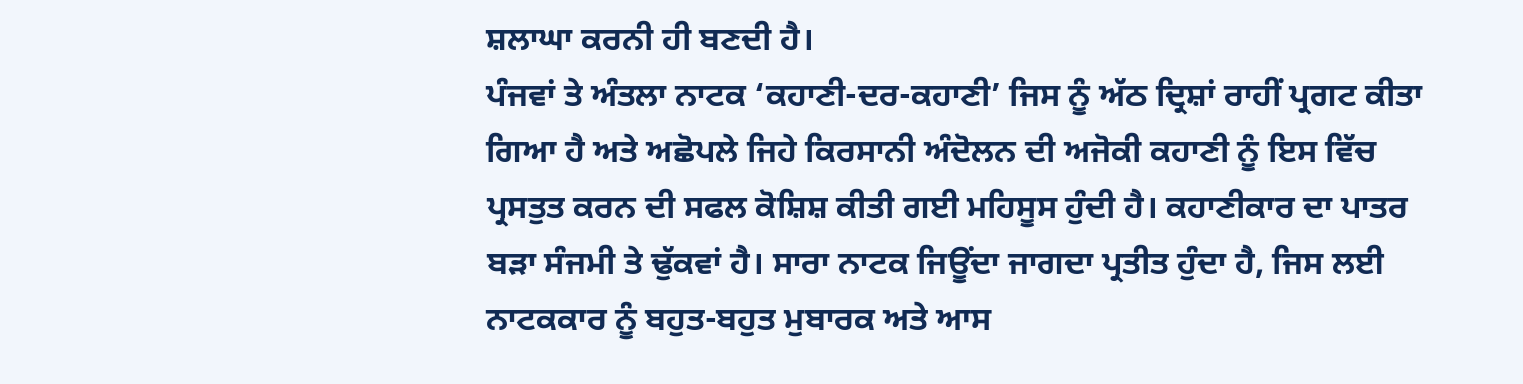ਸ਼ਲਾਘਾ ਕਰਨੀ ਹੀ ਬਣਦੀ ਹੈ।
ਪੰਜਵਾਂ ਤੇ ਅੰਤਲਾ ਨਾਟਕ ‘ਕਹਾਣੀ-ਦਰ-ਕਹਾਣੀ’ ਜਿਸ ਨੂੰ ਅੱਠ ਦ੍ਰਿਸ਼ਾਂ ਰਾਹੀਂ ਪ੍ਰਗਟ ਕੀਤਾ ਗਿਆ ਹੈ ਅਤੇ ਅਛੋਪਲੇ ਜਿਹੇ ਕਿਰਸਾਨੀ ਅੰਦੋਲਨ ਦੀ ਅਜੋਕੀ ਕਹਾਣੀ ਨੂੰ ਇਸ ਵਿੱਚ ਪ੍ਰਸਤੁਤ ਕਰਨ ਦੀ ਸਫਲ ਕੋਸ਼ਿਸ਼ ਕੀਤੀ ਗਈ ਮਹਿਸੂਸ ਹੁੰਦੀ ਹੈ। ਕਹਾਣੀਕਾਰ ਦਾ ਪਾਤਰ ਬੜਾ ਸੰਜਮੀ ਤੇ ਢੁੱਕਵਾਂ ਹੈ। ਸਾਰਾ ਨਾਟਕ ਜਿਊਂਦਾ ਜਾਗਦਾ ਪ੍ਰਤੀਤ ਹੁੰਦਾ ਹੈ, ਜਿਸ ਲਈ ਨਾਟਕਕਾਰ ਨੂੰ ਬਹੁਤ-ਬਹੁਤ ਮੁਬਾਰਕ ਅਤੇ ਆਸ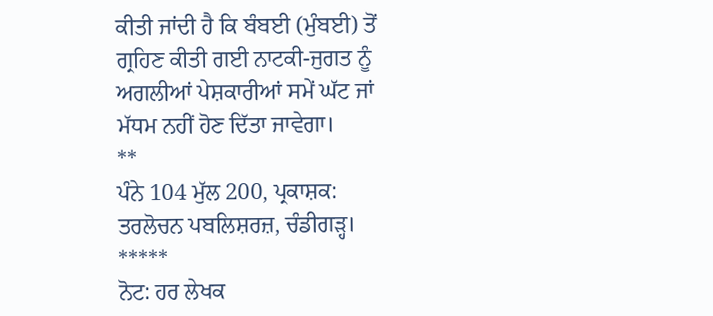ਕੀਤੀ ਜਾਂਦੀ ਹੈ ਕਿ ਬੰਬਈ (ਮੁੰਬਈ) ਤੋਂ ਗ੍ਰਹਿਣ ਕੀਤੀ ਗਈ ਨਾਟਕੀ-ਜੁਗਤ ਨੂੰ ਅਗਲੀਆਂ ਪੇਸ਼ਕਾਰੀਆਂ ਸਮੇਂ ਘੱਟ ਜਾਂ ਮੱਧਮ ਨਹੀਂ ਹੋਣ ਦਿੱਤਾ ਜਾਵੇਗਾ।
**
ਪੰਨੇ 104 ਮੁੱਲ 200, ਪ੍ਰਕਾਸ਼ਕ: ਤਰਲੋਚਨ ਪਬਲਿਸ਼ਰਜ਼, ਚੰਡੀਗੜ੍ਹ।
*****
ਨੋਟ: ਹਰ ਲੇਖਕ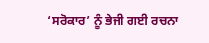‘ਸਰੋਕਾਰ’ ਨੂੰ ਭੇਜੀ ਗਈ ਰਚਨਾ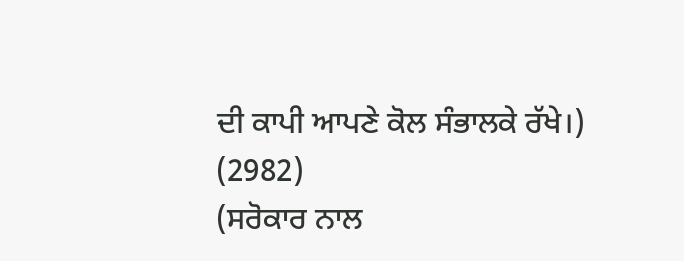ਦੀ ਕਾਪੀ ਆਪਣੇ ਕੋਲ ਸੰਭਾਲਕੇ ਰੱਖੇ।)
(2982)
(ਸਰੋਕਾਰ ਨਾਲ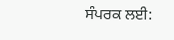ਸੰਪਰਕ ਲਈ: